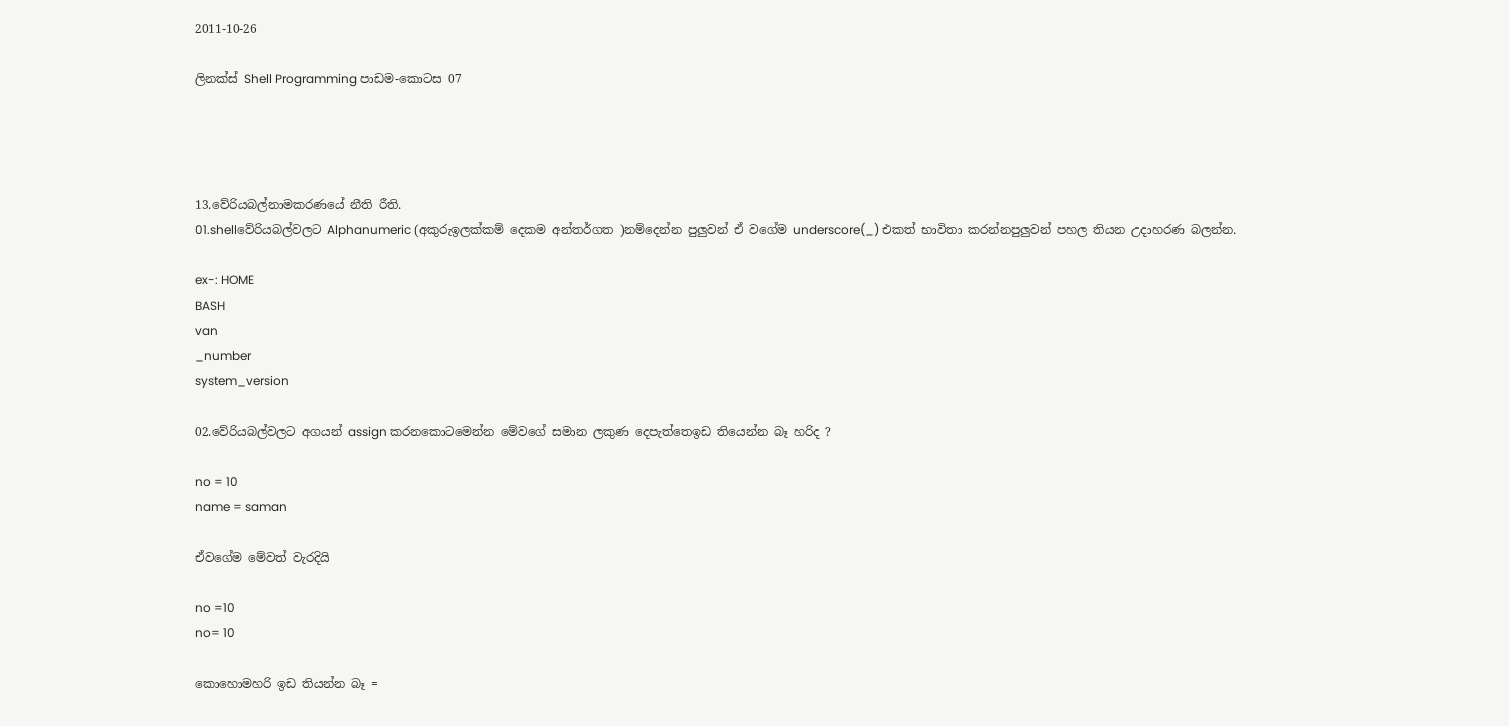2011-10-26

ලිනක්ස් Shell Programming පාඩම-කොටස 07




13.වේරියබල්නාමකරණයේ නීති රීති.
01.shellවේරියබල්වලට Alphanumeric (අකුරුඉලක්කම් දෙකම අන්තර්ගත )නම්දෙන්න පුලුවන් ඒ වගේම underscore(_) එකත් භාවිතා කරන්නපුලුවන් පහල තියන උදාහරණ බලන්න.

ex-: HOME
BASH
van
_number
system_version

02.වේරියබල්වලට අගයන් assign කරනකොටමෙන්න මේවගේ සමාන ලකුණ දෙපැත්තෙඉඩ තියෙන්න බෑ හරිද ?

no = 10
name = saman

ඒවගේම මේවත් වැරදියි

no =10
no= 10

කොහොමහරි ඉඩ තියන්න බෑ =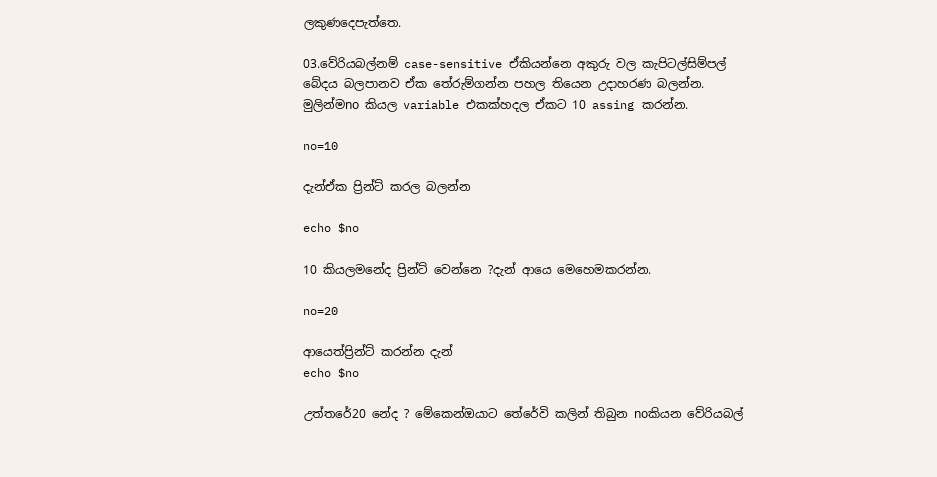ලකුණදෙපැත්තෙ.

03.වේරියබල්නම් case-sensitive ඒකියන්නෙ අකුරු වල කැපිටල්සිම්පල් බේදය බලපානව ඒක තේරුම්ගන්න පහල තියෙන උදාහරණ බලන්න.
මුලින්මno කියල variable එකක්හදල ඒකට 10 assing කරන්න.

no=10

දැන්ඒක ප්‍රින්ට් කරල බලන්න

echo $no

10 කියලමනේද ප්‍රින්ට් වෙන්නෙ ?දැන් ආයෙ මෙහෙමකරන්න.

no=20

ආයෙත්ප්‍රින්ට් කරන්න දැන්
echo $no

උත්තරේ20 නේද ? මේකෙන්ඔයාට තේරේවි කලින් තිබුන noකියන වේරියබල්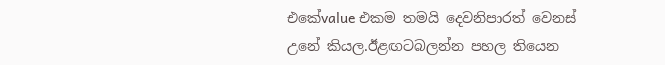එකේvalue එකම තමයි දෙවනිපාරත් වෙනස් උනේ කියල.ඊළඟටබලන්න පහල තියෙන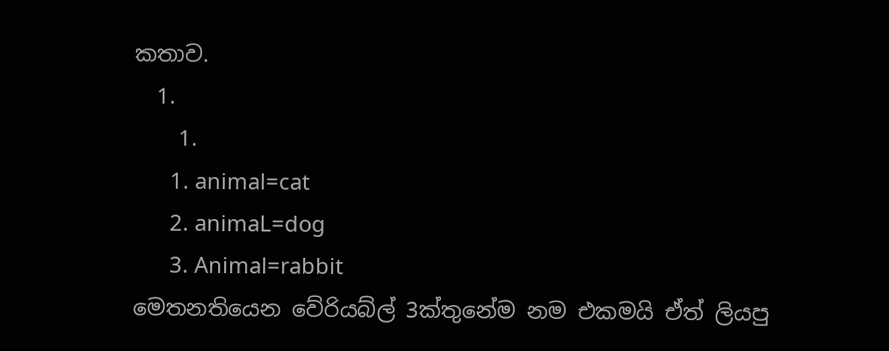කතාව.
  1.
    1.
      1. animal=cat
      2. animaL=dog
      3. Animal=rabbit
මෙතනතියෙන වේරියබ්ල් 3ක්තුනේම නම එකමයි ඒත් ලියපු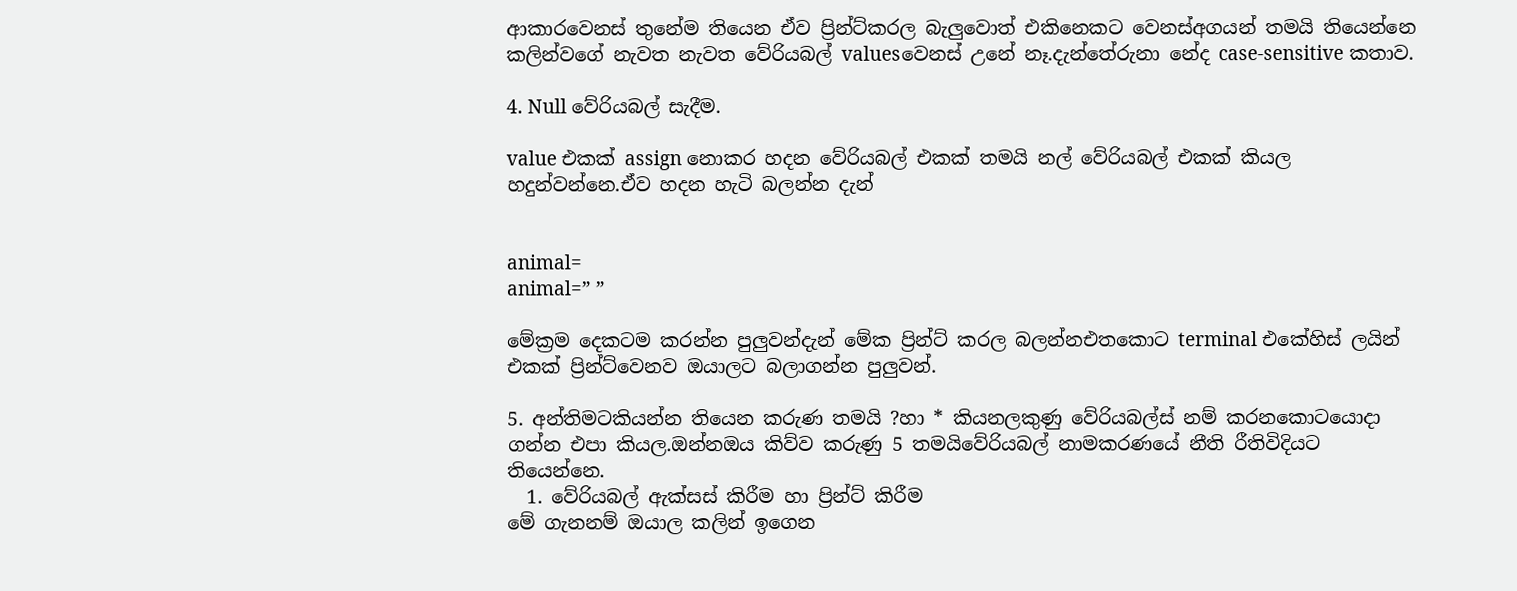ආකාරවෙනස් තුනේම තියෙන ඒව ප්‍රින්ට්කරල බැලුවොත් එකිනෙකට වෙනස්අගයන් තමයි තියෙන්නෙ කලින්වගේ නැවත නැවත වේරියබල් valuesවෙනස් උනේ නෑ.දැන්තේරුනා නේද case-sensitive කතාව.

4. Null වේරියබල් සැදීම.

value එකක් assign නොකර හදන වේරියබල් එකක් තමයි නල් වේරියබල් එකක් කියල හදුන්වන්නෙ.ඒව හදන හැටි බලන්න දැන්


animal=
animal=” ”

මේක්‍රම දෙකටම කරන්න පුලුවන්දැන් මේක ප්‍රින්ට් කරල බලන්නඑතකොට terminal එකේහිස් ලයින් එකක් ප්‍රින්ට්වෙනව ඔයාලට බලාගන්න පුලුවන්.

5. අන්තිමටකියන්න තියෙන කරුණ තමයි ?හා * කියනලකුණු වේරියබල්ස් නම් කරනකොටයොදා ගන්න එපා කියල.ඔන්නඔය කිව්ව කරුණු 5 තමයිවේරියබල් නාමකරණයේ නීති රීතිවිදියට තියෙන්නෙ.
  1. වේරියබල් ඇක්සස් කිරීම හා ප්‍රින්ට් කිරීම
මේ ගැනනම් ඔයාල කලින් ඉගෙන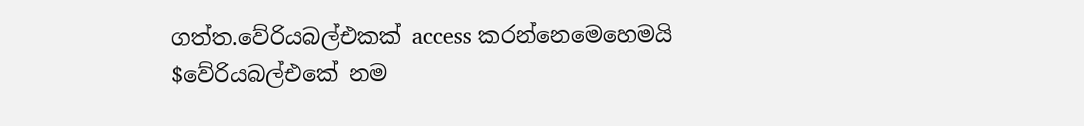ගත්ත.වේරියබල්එකක් access කරන්නෙමෙහෙමයි
$වේරියබල්එකේ නම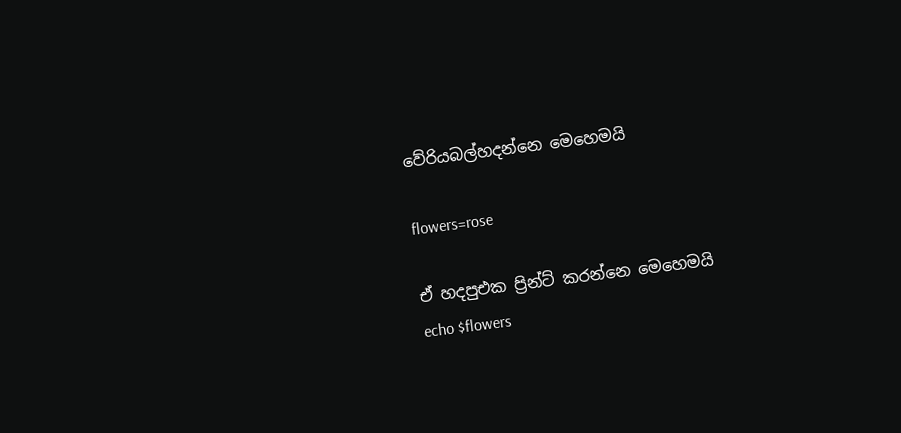වේරියබල්හදන්නෙ මෙහෙමයි

flowers=rose

ඒ හදපුඑක ප්‍රින්ට් කරන්නෙ මෙහෙමයි
echo $flowers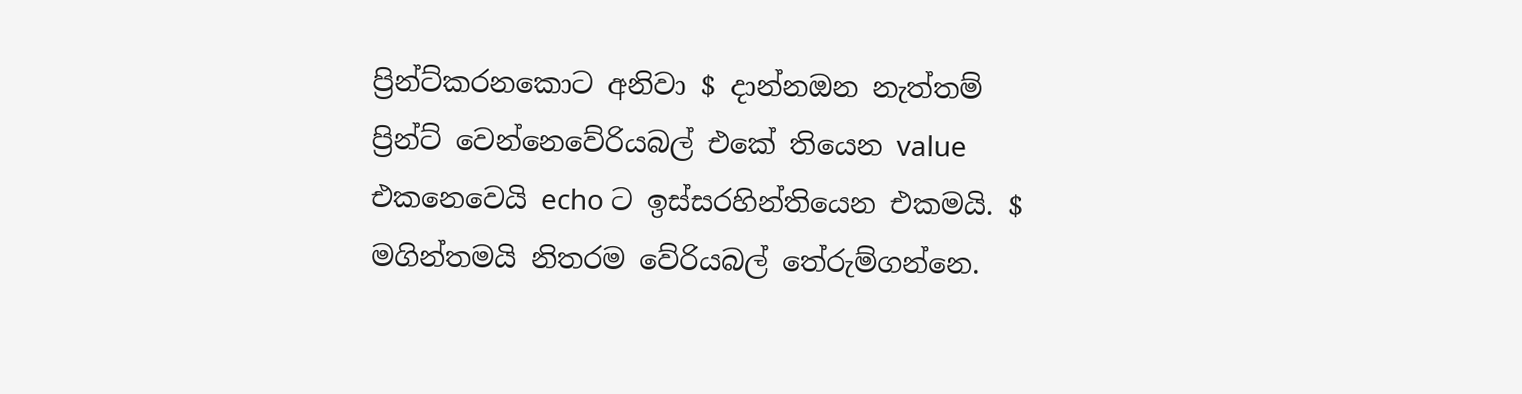ප්‍රින්ට්කරනකොට අනිවා $ දාන්නඔන නැත්තම් ප්‍රින්ට් වෙන්නෙවේරියබල් එකේ තියෙන value එකනෙවෙයි echo ට ඉස්සරහින්තියෙන එකමයි. $ මගින්තමයි නිතරම වේරියබල් තේරුම්ගන්නෙ.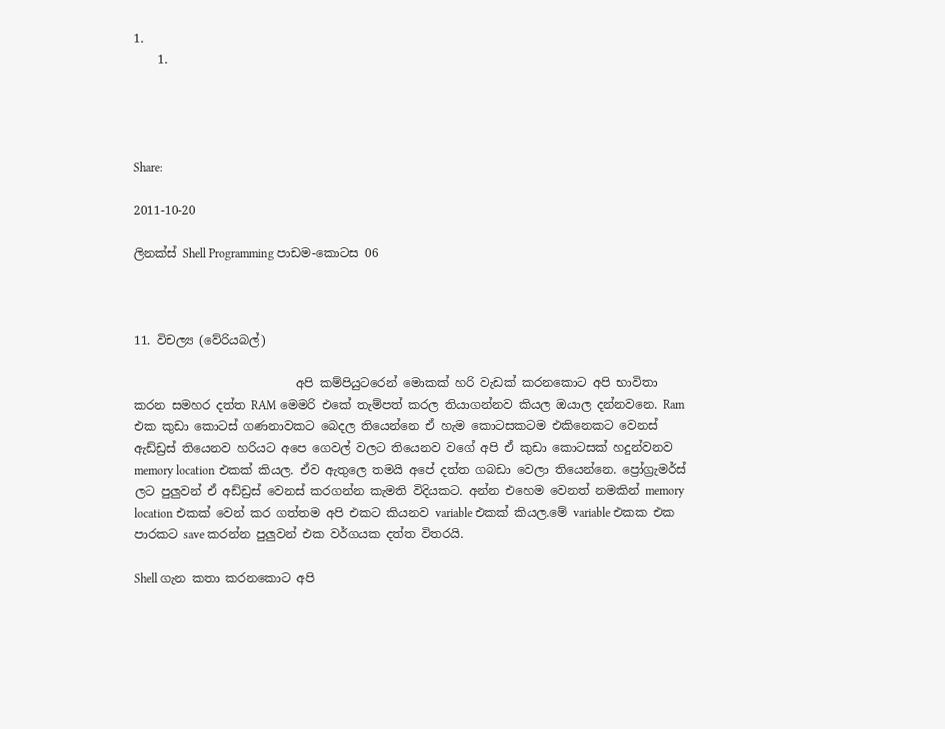1.
    1.




Share:

2011-10-20

ලිනක්ස් Shell Programming පාඩම-කොටස 06



11. විචල්‍ය (වේරියබල්)

                           අපි කම්පියුටරෙන් මොකක් හරි වැඩක් කරනකොට අපි භාවිතා කරන සමහර දත්ත RAM මෙමරි එකේ තැම්පත් කරල තියාගන්නව කියල ඔයාල දන්නවනෙ. Ram එක කුඩා කොටස් ගණනාවකට බෙදල තියෙන්නෙ ඒ හැම කොටසකටම එකිනෙකට වෙනස් ඇඩ්ඩ්‍රස් තියෙනව හරියට අපෙ ගෙවල් වලට තියෙනව වගේ අපි ඒ කුඩා කොටසක් හදුන්වනව memory location එකක් කියල. ඒව ඇතුලෙ තමයි අපේ දත්ත ගබඩා වෙලා තියෙන්නෙ. ප්‍රෝග්‍රැමර්ස් ලට පුලුවන් ඒ අඩ්ඩ්‍රස් වෙනස් කරගන්න කැමති විදියකට. අන්න එහෙම වෙනත් නමකින් memory location එකක් වෙන් කර ගත්තම අපි එකට කියනව variable එකක් කියල.මේ variable එකක එක පාරකට save කරන්න පුලුවන් එක වර්ගයක දත්ත විතරයි.

Shell ගැන කතා කරනකොට අපි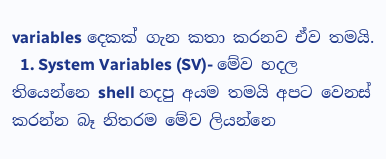variables දෙකක් ගැන කතා කරනව ඒව තමයි.
  1. System Variables (SV)- මේව හදල තියෙන්නෙ shell හදපු අයම තමයි අපට වෙනස් කරන්න බෑ නිතරම මේව ලියන්නෙ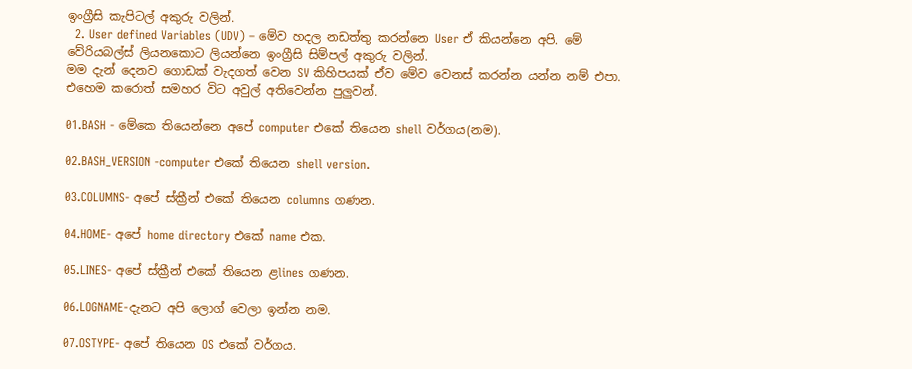ඉංග්‍රීසි කැපිටල් අකුරු වලින්.
  2. User defined Variables (UDV) – මේව හදල නඩත්තු කරන්නෙ User ඒ කියන්නෙ අපි. මේ වේරියබල්ස් ලියනකොට ලියන්නෙ ඉංග්‍රීසි සිම්පල් අකුරු වලින්.
මම දැන් දෙනව ගොඩක් වැදගත් වෙන SV කිහිපයක් ඒව මේව වෙනස් කරන්න යන්න නම් එපා. එහෙම කරොත් සමහර විට අවුල් අතිවෙන්න පුලුවන්.

01.BASH - මේකෙ තියෙන්නෙ අපේ computer එකේ තියෙන shell වර්ගය(නම).

02.BASH_VERSION -computer එකේ තියෙන shell version.

03.COLUMNS- අපේ ස්ක්‍රීන් එකේ තියෙන columns ගණන.

04.HOME- අපේ home directory එකේ name එක.

05.LINES- අපේ ස්ක්‍රීන් එකේ තියෙන ළlines ගණන.

06.LOGNAME-දැනට අපි ලොග් වෙලා ඉන්න නම.

07.OSTYPE- අපේ තියෙන OS එකේ වර්ගය.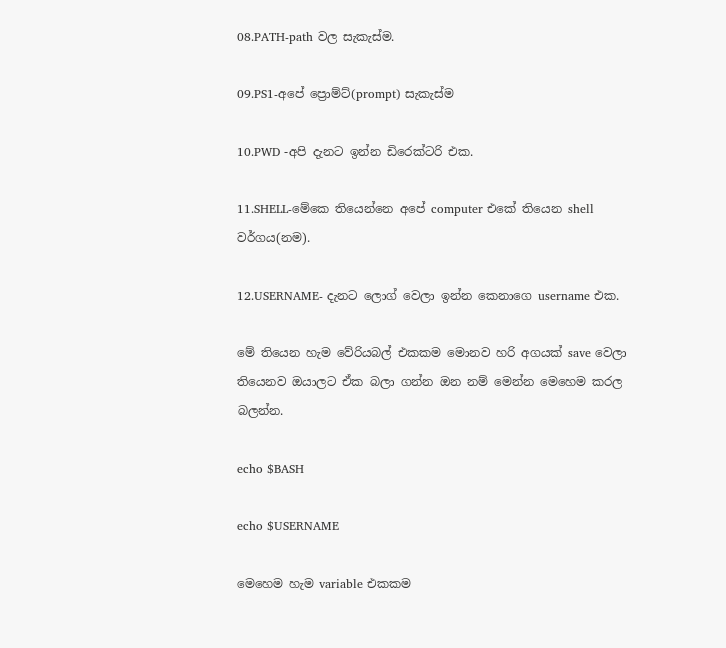08.PATH-path වල සැකැස්ම.

09.PS1-අපේ ප්‍රොම්ට්(prompt) සැකැස්ම

10.PWD -අපි දැනට ඉන්න ඩිරෙක්ටරි එක.

11.SHELL-මේකෙ තියෙන්නෙ අපේ computer එකේ තියෙන shell වර්ගය(නම).

12.USERNAME- දැනට ලොග් වෙලා ඉන්න කෙනාගෙ username එක.

මේ තියෙන හැම වේරියබල් එකකම මොනව හරි අගයක් save වෙලා තියෙනව ඔයාලට ඒක බලා ගන්න ඔන නම් මෙන්න මෙහෙම කරල බලන්න.

echo $BASH

echo $USERNAME

මෙහෙම හැම variable එකකම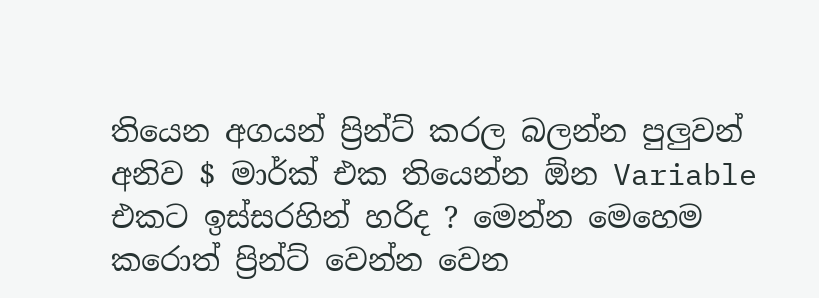තියෙන අගයන් ප්‍රින්ට් කරල බලන්න පුලුවන් අනිව $ මාර්ක් එක තියෙන්න ඕන Variable එකට ඉස්සරහින් හරිද ? මෙන්න මෙහෙම කරොත් ප්‍රින්ට් වෙන්න වෙන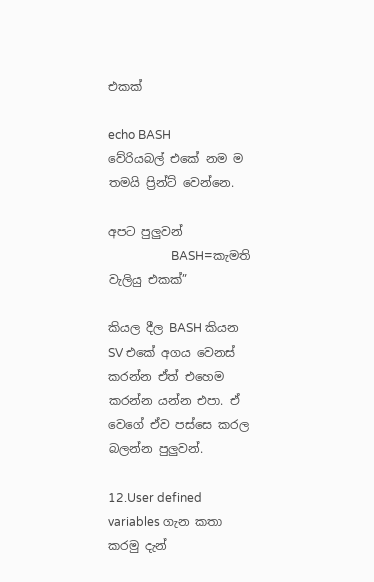එකක්

echo BASH
වේරියබල් එකේ නම ම තමයි ප්‍රින්ට් වෙන්නෙ.

අපට පුලුවන්
                     BASH=කැමති වැලියු එකක්”

කියල දීල BASH කියන SV එකේ අගය වෙනස් කරන්න ඒත් එහෙම කරන්න යන්න එපා. ඒ වෙගේ ඒව පස්සෙ කරල බලන්න පුලුවන්.

12.User defined variables ගැන කතා කරමු දැන්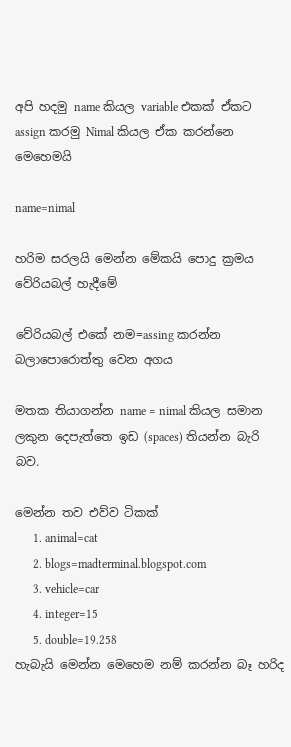අපි හදමු name කියල variable එකක් ඒකට assign කරමු Nimal කියල ඒක කරන්නෙ මෙහෙමයි

name=nimal

හරිම සරලයි මෙන්න මේකයි පොදු ක්‍රමය වේරියබල් හැදීමේ

වේරියබල් එකේ නම=assing කරන්න බලාපොරොත්තු වෙන අගය

මතක තියාගන්න name = nimal කියල සමාන ලකුන දෙපැත්තෙ ඉඩ (spaces) තියන්න බැරි බව.

මෙන්න තව එව්ව ටිකක්
      1. animal=cat
      2. blogs=madterminal.blogspot.com
      3. vehicle=car
      4. integer=15
      5. double=19.258
හැබැයි මෙන්න මෙහෙම නම් කරන්න බෑ හරිද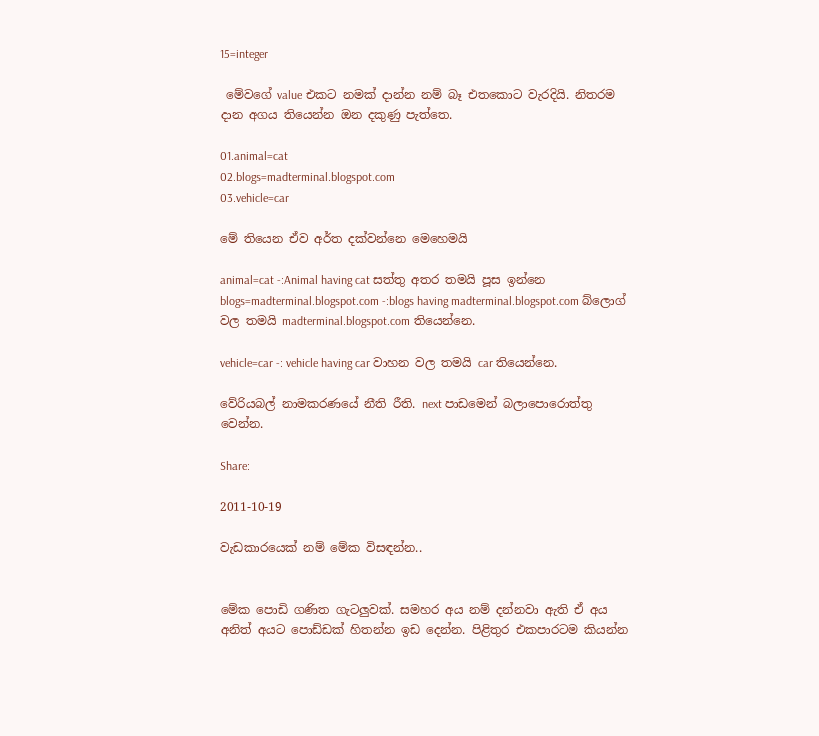15=integer

 මේවගේ value එකට නමක් දාන්න නම් බෑ එතකොට වැරදියි. නිතරම දාන අගය තියෙන්න ඔන දකුණු පැත්තෙ.

01.animal=cat
02.blogs=madterminal.blogspot.com
03.vehicle=car

මේ තියෙන ඒව අර්ත දක්වන්නෙ මෙහෙමයි

animal=cat -:Animal having cat සත්තු අතර තමයි පූස ඉන්නෙ
blogs=madterminal.blogspot.com -:blogs having madterminal.blogspot.com බ්ලොග් වල තමයි madterminal.blogspot.com තියෙන්නෙ.

vehicle=car -: vehicle having car වාහන වල තමයි car තියෙන්නෙ.

වේරියබල් නාමකරණයේ නීති රීති. next පාඩමෙන් බලාපොරොත්තු වෙන්න.

Share:

2011-10-19

වැඩකාරයෙක් නම් මේක විසඳන්න..


මේක පොඩි ගණිත ගැටලුවක්. සමහර අය නම් දන්නවා ඇති ඒ අය අනිත් අයට පොඩ්ඩක් හිතන්න ඉඩ දෙන්න. පිළිතුර එකපාරටම කියන්න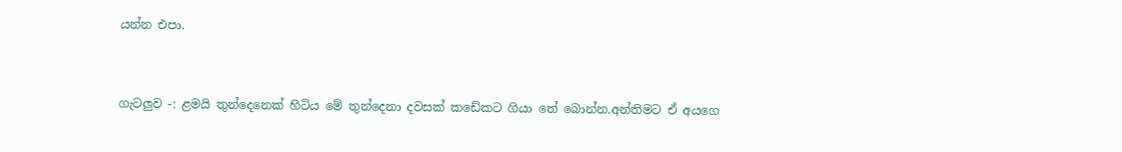යන්න එපා.


ගැටලුව -: ළමයි තුන්දෙනෙක් හිටිය මේ තුන්දෙනා දවසක් කඩේකට ගියා තේ බොන්න.අන්තිමට ඒ අයගෙ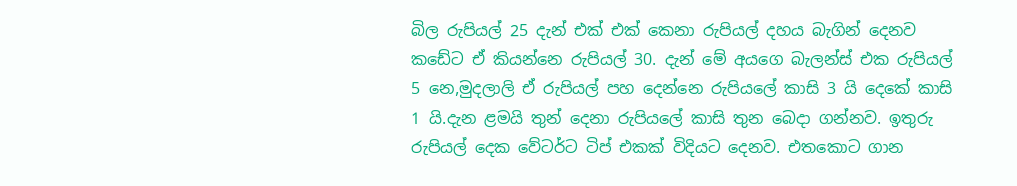බිල රුපියල් 25 දැන් එක් එක් කෙනා රුපියල් දහය බැගින් දෙනව කඩේට ඒ කියන්නෙ රුපියල් 30. දැන් මේ අයගෙ බැලන්ස් එක රුපියල් 5 නෙ,මුදලාලි ඒ රුපියල් පහ දෙන්නෙ රුපියලේ කාසි 3 යි දෙකේ කාසි 1 යි.දැන ළමයි තුන් දෙනා රුපියලේ කාසි තුන බෙදා ගන්නව. ඉතුරු රුපියල් දෙක වේටර්ට ටිප් එකක් විදියට දෙනව. එතකොට ගාන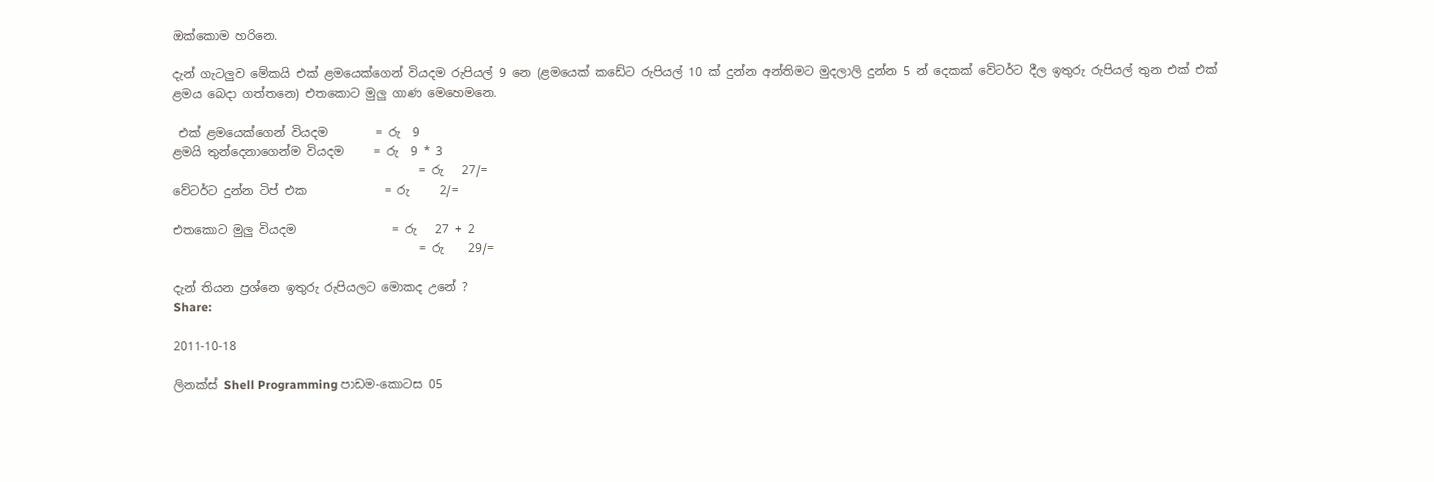ඔක්කොම හරිනෙ.

දැන් ගැටලුව මේකයි එක් ළමයෙක්ගෙන් වියදම රුපියල් 9 නෙ (ළමයෙක් කඩේට රුපියල් 10 ක් දුන්න අන්තිමට මුදලාලි දුන්න 5 න් දෙකක් වේටර්ට දීල ඉතුරු රුපියල් තුන එක් එක් ළමය බෙදා ගත්තනෙ) එතකොට මුලු ගාණ මෙහෙමනෙ.

 එක් ළමයෙක්ගෙන් වියදම        = රු  9
ළමයි තුන්දෙනාගෙන්ම වියදම     = රු  9 * 3
                                         = රු   27/=
වේටර්ට දුන්න ටිප් එක             = රු     2/=

එතකොට මුලු වියදම                = රු   27 + 2
                                         = රු    29/=

දැන් තියන ප්‍රශ්නෙ ඉතුරු රුපියලට මොකද උනේ ?
Share:

2011-10-18

ලිනක්ස් Shell Programming පාඩම-කොටස 05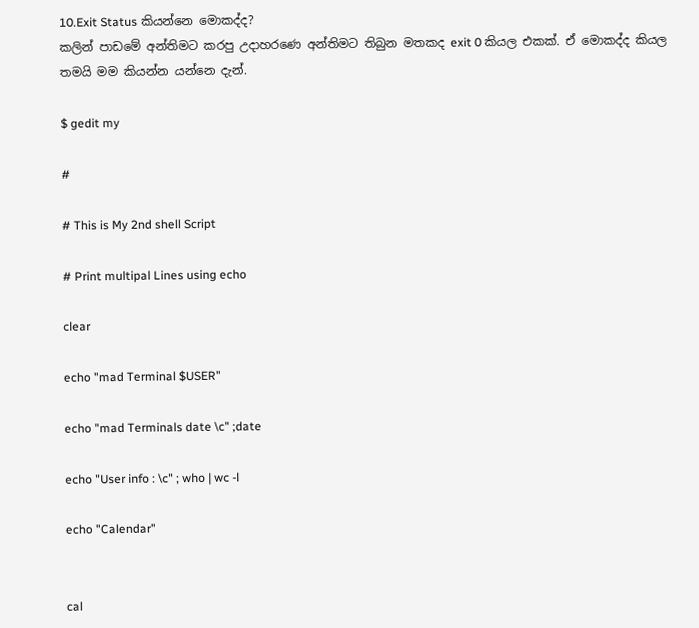10.Exit Status කියන්නෙ මොකද්ද?
කලින් පාඩමේ අන්තිමට කරපු උදාහරණෙ අන්තිමට තිබුන මතකද exit 0 කියල එකක්. ඒ මොකද්ද කියල තමයි මම කියන්න යන්නෙ දැන්.

$ gedit my

#

# This is My 2nd shell Script

# Print multipal Lines using echo

clear

echo "mad Terminal $USER"

echo "mad Terminals date \c" ;date

echo "User info : \c" ; who | wc -l

echo "Calendar"


cal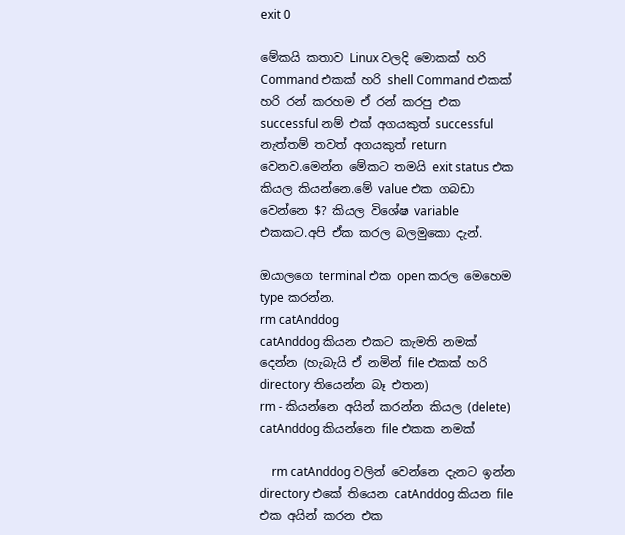exit 0

මේකයි කතාව Linux වලදි මොකක් හරි Command එකක් හරි shell Command එකක් හරි රන් කරහම ඒ රන් කරපු එක successful නම් එක් අගයකුත් successful නැත්තම් තවත් අගයකුත් return වෙනව.මෙන්න මේකට තමයි exit status එක කියල කියන්නෙ.මේ value එක ගබඩා වෙන්නෙ $? කියල විශේෂ variable එකකට.අපි ඒක කරල බලමුකො දැන්.

ඔයාලගෙ terminal එක open කරල මෙහෙම type කරන්න.
rm catAnddog
catAnddog කියන එකට කැමති නමක් දෙන්න (හැබැයි ඒ නමින් file එකක් හරි directory තියෙන්න බෑ එතන)
rm - කියන්නෙ අයින් කරන්න කියල (delete)
catAnddog කියන්නෙ file එකක නමක්

    rm catAnddog වලින් වෙන්නෙ දැනට ඉන්න directory එකේ තියෙන catAnddog කියන file එක අයින් කරන එක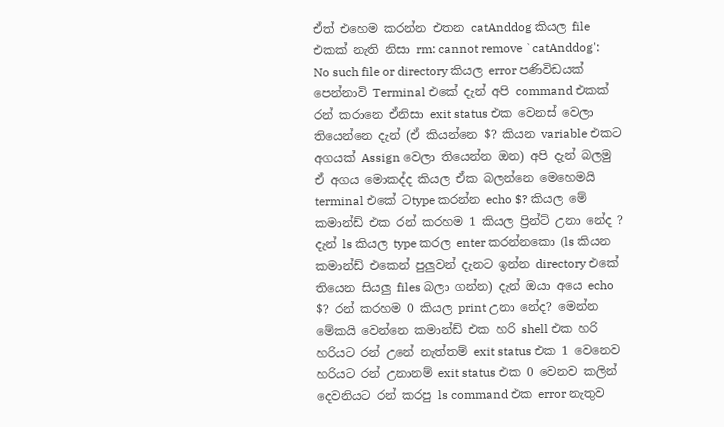ඒත් එහෙම කරන්න එතන catAnddog කියල file එකක් නැති නිසා rm: cannot remove `catAnddog': No such file or directory කියල error පණිවිඩයක් පෙන්නාවි Terminal එකේ දැන් අපි command එකක් රන් කරානෙ ඒනිසා exit status එක වෙනස් වෙලා තියෙන්නෙ දැන් (ඒ කියන්නෙ $? කියන variable එකට අගයක් Assign වෙලා තියෙන්න ඔන) අපි දැන් බලමු ඒ අගය මොකද්ද කියල ඒක බලන්නෙ මෙහෙමයි terminal එකේ ටtype කරන්න echo $? කියල මේ කමාන්ඩ් එක රන් කරහම 1 කියල ප්‍රින්ට් උනා නේද ? දැන් ls කියල type කරල enter කරන්නකො (ls කියන කමාන්ඩ් එකෙන් පුලුවන් දැනට ඉන්න directory එකේ තියෙන සියලු files බලා ගන්න) දැන් ඔයා අයෙ echo $? රන් කරහම 0 කියල print උනා නේද? මෙන්න මේකයි වෙන්නෙ කමාන්ඩ් එක හරි shell එක හරි හරියට රන් උනේ නැත්තම් exit status එක 1 වෙනෙව හරියට රන් උනානම් exit status එක 0 වෙනව කලින් දෙවනියට රන් කරපු ls command එක error නැතුව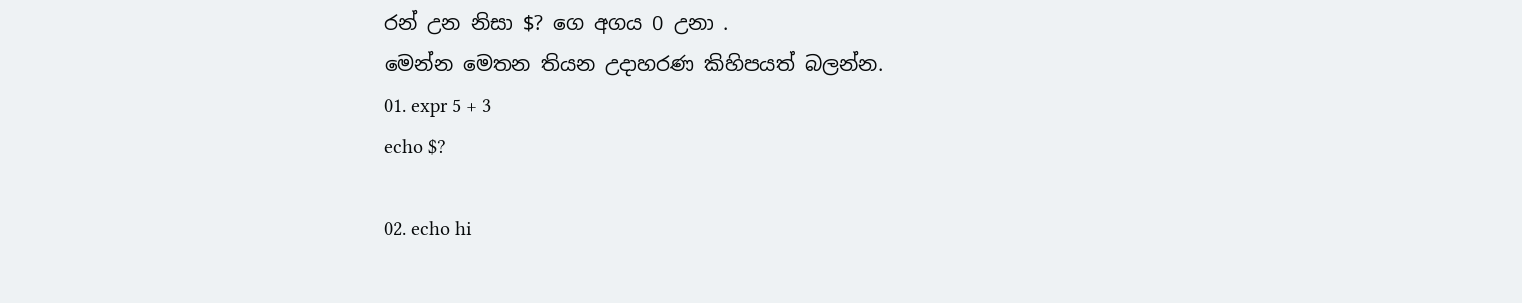රන් උන නිසා $? ගෙ අගය 0 උනා .
මෙන්න මෙතන තියන උදාහරණ කිහිපයත් බලන්න.
01. expr 5 + 3
echo $?

02. echo hi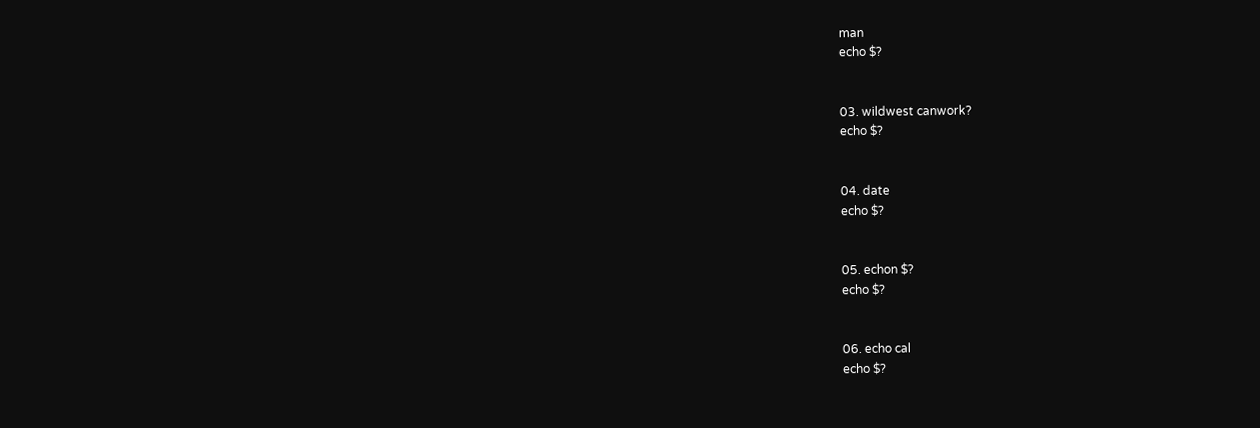man
echo $?


03. wildwest canwork?
echo $?


04. date
echo $?


05. echon $?
echo $?


06. echo cal
echo $?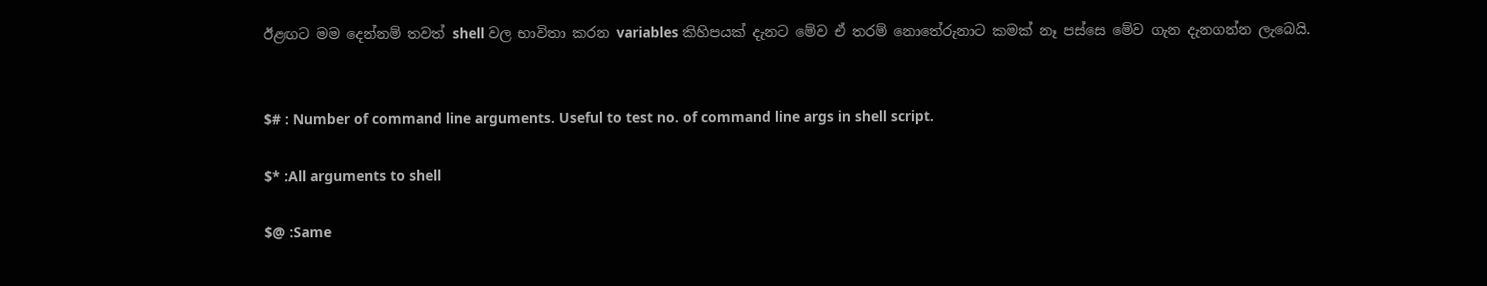ඊළඟට මම දෙන්නම් තවත් shell වල භාවිතා කරන variables කිහිපයක් දැනට මේව ඒ තරම් නොතේරුනාට කමක් නෑ පස්සෙ මේව ගැන දැනගන්න ලැබෙයි.


$# : Number of command line arguments. Useful to test no. of command line args in shell script.

$* :All arguments to shell

$@ :Same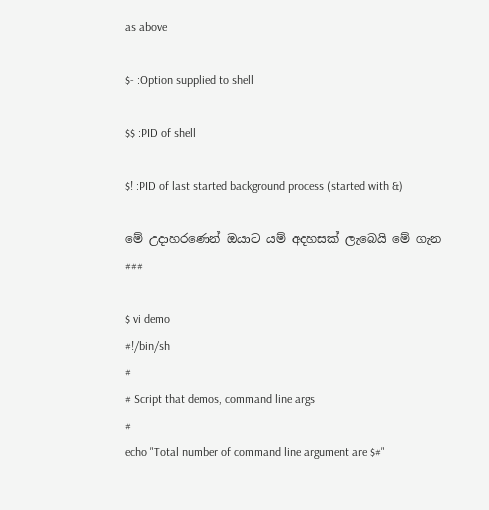as above

$- :Option supplied to shell

$$ :PID of shell

$! :PID of last started background process (started with &)

මේ උදාහරණෙන් ඔයාට යම් අදහසක් ලැබෙයි මේ ගැන
###

$ vi demo
#!/bin/sh
#
# Script that demos, command line args
#
echo "Total number of command line argument are $#"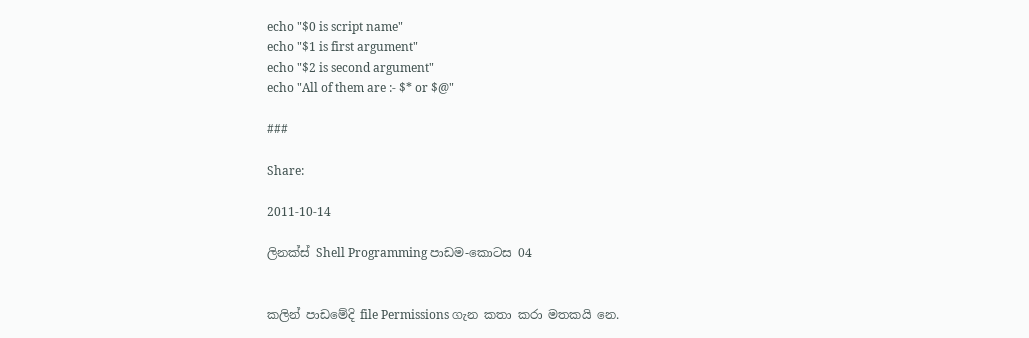echo "$0 is script name"
echo "$1 is first argument"
echo "$2 is second argument"
echo "All of them are :- $* or $@"

###

Share:

2011-10-14

ලිනක්ස් Shell Programming පාඩම-කොටස 04


කලින් පාඩමේදි file Permissions ගැන කතා කරා මතකයි නෙ.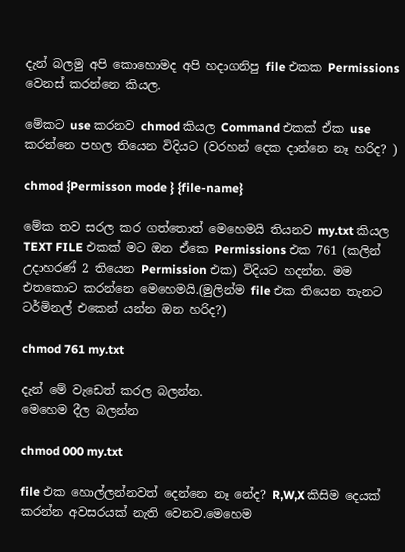දැන් බලමු අපි කොහොමද අපි හදාගනිපු file එකක Permissions වෙනස් කරන්නෙ කියල.

මේකට use කරනව chmod කියල Command එකක් ඒක use කරන්නෙ පහල තියෙන විදියට (වරහන් දෙක දාන්නෙ නෑ හරිද? )

chmod {Permisson mode } {file-name}

මේක තව සරල කර ගත්තොත් මෙහෙමයි තියනව my.txt කියල TEXT FILE එකක් මට ඔන ඒකෙ Permissions එක 761 (කලින් උදාහරණ් 2 තියෙන Permission එක) විදියට හදන්න. මම එතකොට කරන්නෙ මෙහෙමයි.(මුලින්ම file එක තියෙන තැනට ටර්මිනල් එකෙන් යන්න ඔන හරිද?)

chmod 761 my.txt

දැන් මේ වැඩෙත් කරල බලන්න.
මෙහෙම දීල බලන්න

chmod 000 my.txt

file එක හොල්ලන්නවත් දෙන්නෙ නෑ නේද? R,W,X කිසිම දෙයක් කරන්න අවසරයක් නැති වෙනව.මෙහෙම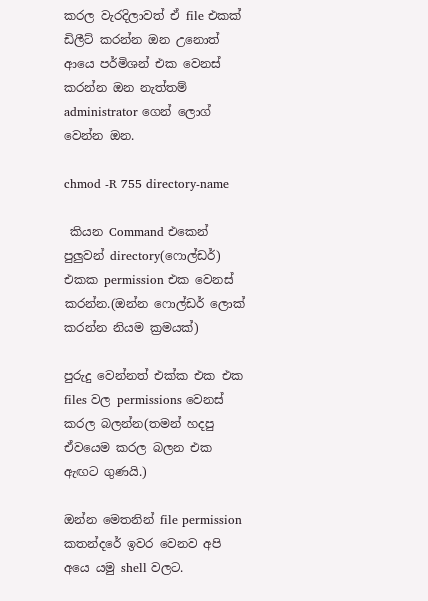කරල වැරදිලාවත් ඒ file එකක් ඩිලීට් කරන්න ඔන උනොත්  ආයෙ පර්මිශන් එක වෙනස් කරන්න ඔන නැත්තම් administrator ගෙන් ලොග් වෙන්න ඔන.

chmod -R 755 directory-name

 කියන Command එකෙන් පුලුවන් directory(ෆොල්ඩර්) එකක permission එක වෙනස් කරන්න.(ඔන්න ෆොල්ඩර් ලොක් කරන්න නියම ක්‍රමයක්)

පුරුදු වෙන්නත් එක්ක එක එක files වල permissions වෙනස් කරල බලන්න(තමන් හදපු ඒවයෙම කරල බලන එක ඇඟට ගුණයි.)

ඔන්න මෙතනින් file permission කතන්දරේ ඉවර වෙනව අපි අයෙ යමු shell වලට.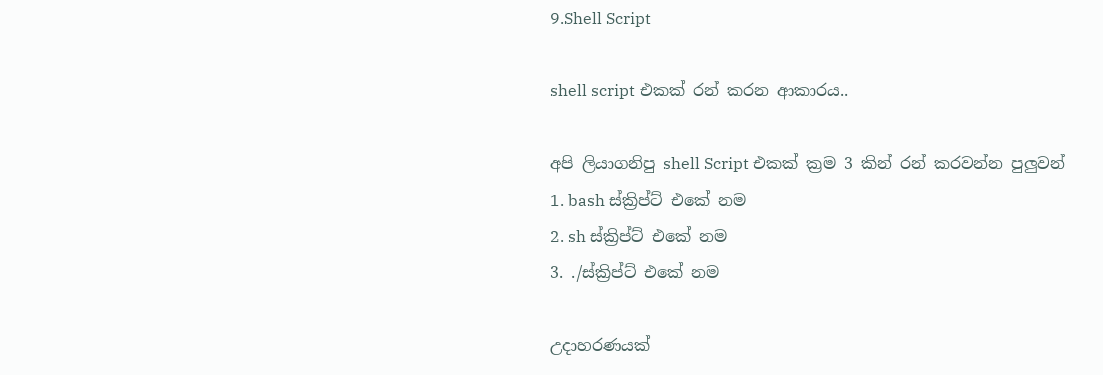9.Shell Script

shell script එකක් රන් කරන ආකාරය..

අපි ලියාගනිපු shell Script එකක් ක්‍රම 3 කින් රන් කරවන්න පුලුවන්
1. bash ස්ක්‍රිප්ට් එකේ නම
2. sh ස්ක්‍රිප්ට් එකේ නම
3. ./ස්ක්‍රිප්ට් එකේ නම

උදාහරණයක්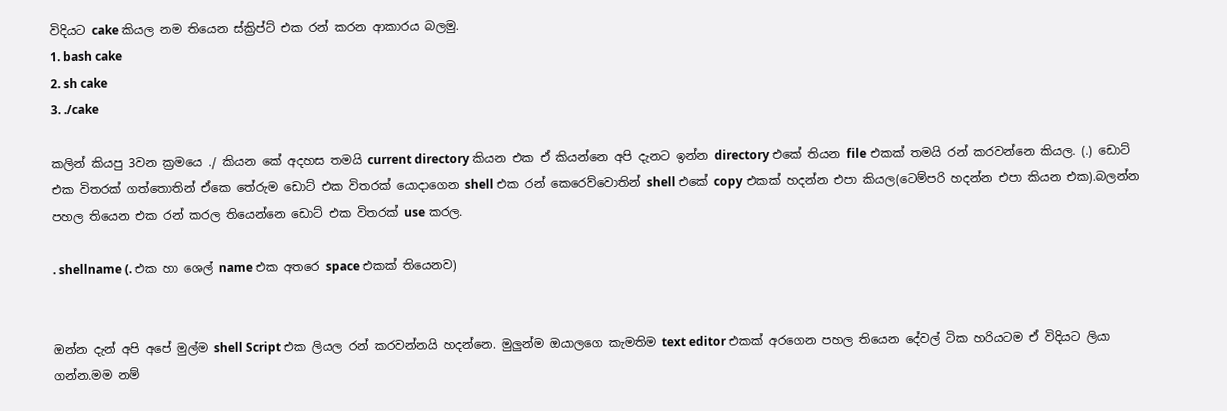විදියට cake කියල නම තියෙන ස්ක්‍රිප්ට් එක රන් කරන ආකාරය බලමු.
1. bash cake
2. sh cake
3. ./cake

කලින් කියපු 3වන ක්‍රමයෙ ./ කියන කේ අදහස තමයි current directory කියන එක ඒ කියන්නෙ අපි දැනට ඉන්න directory එකේ තියන file එකක් තමයි රන් කරවන්නෙ කියල. (.) ඩොට් එක විතරක් ගත්තොතින් ඒකෙ තේරුම ඩොට් එක විතරක් යොදාගෙන shell එක රන් කෙරෙව්වොතින් shell එකේ copy එකක් හදන්න එපා කියල(ටෙම්පරි හදන්න එපා කියන එක).බලන්න පහල තියෙන එක රන් කරල තියෙන්නෙ ඩොට් එක විතරක් use කරල.

. shellname (. එක හා ශෙල් name එක අතරෙ space එකක් තියෙනව)


ඔන්න දැන් අපි අපේ මුල්ම shell Script එක ලියල රන් කරවන්නයි හදන්නෙ. මුලුන්ම ඔයාලගෙ කැමතිම text editor එකක් අරගෙන පහල තියෙන දේවල් ටික හරියටම ඒ විදියට ලියා ගන්න.මම නම්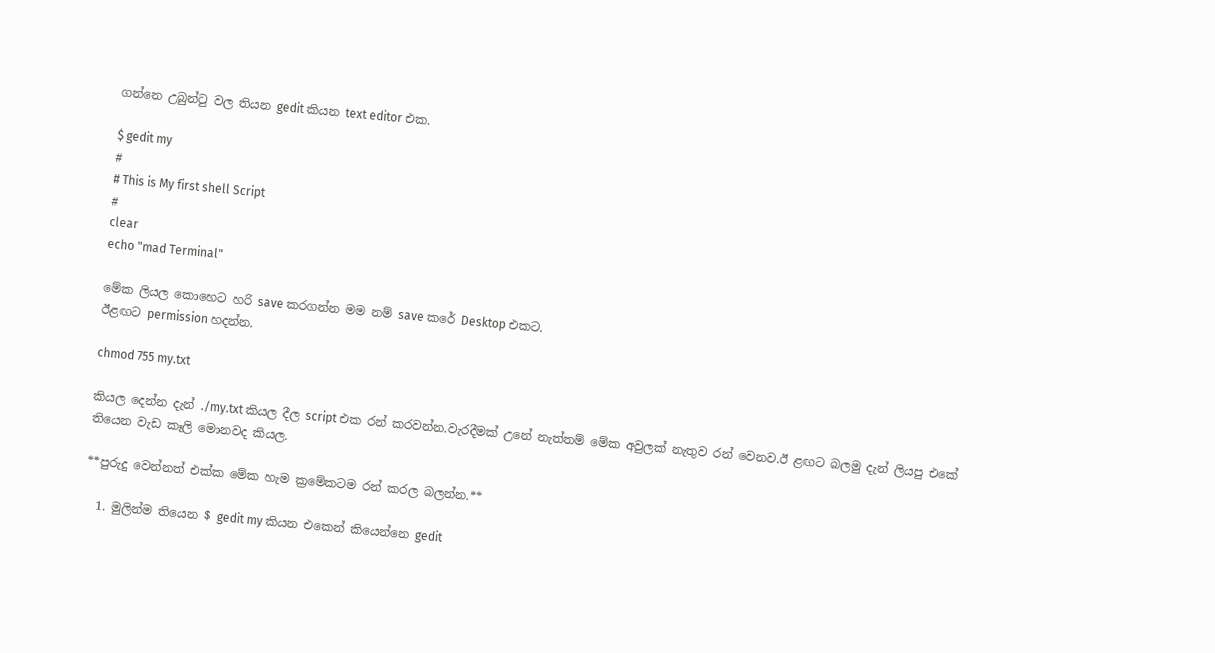ගන්නෙ උබුන්ටු වල තියන gedit කියන text editor එක.

$ gedit my
#
# This is My first shell Script
#
clear
echo "mad Terminal"

මේක ලියල කොහෙට හරි save කරගන්න මම නම් save කරේ Desktop එකට.
ඊළඟට permission හදන්න.

chmod 755 my.txt

කියල දෙන්න දැන් ./my.txt කියල දීල script එක රන් කරවන්න.වැරදීමක් උනේ නැත්තම් මේක අවුලක් නැතුව රන් වෙනව.ඊ ළඟට බලමු දැන් ලියපු එකේ තියෙන වැඩ කෑලි මොනවද කියල.

**පුරුදු වෙන්නත් එක්ක මේක හැම ක්‍රමේකටම රන් කරල බලන්න.**

  1. මුලින්ම තියෙන $ gedit my කියන එකෙන් කියෙන්නෙ gedit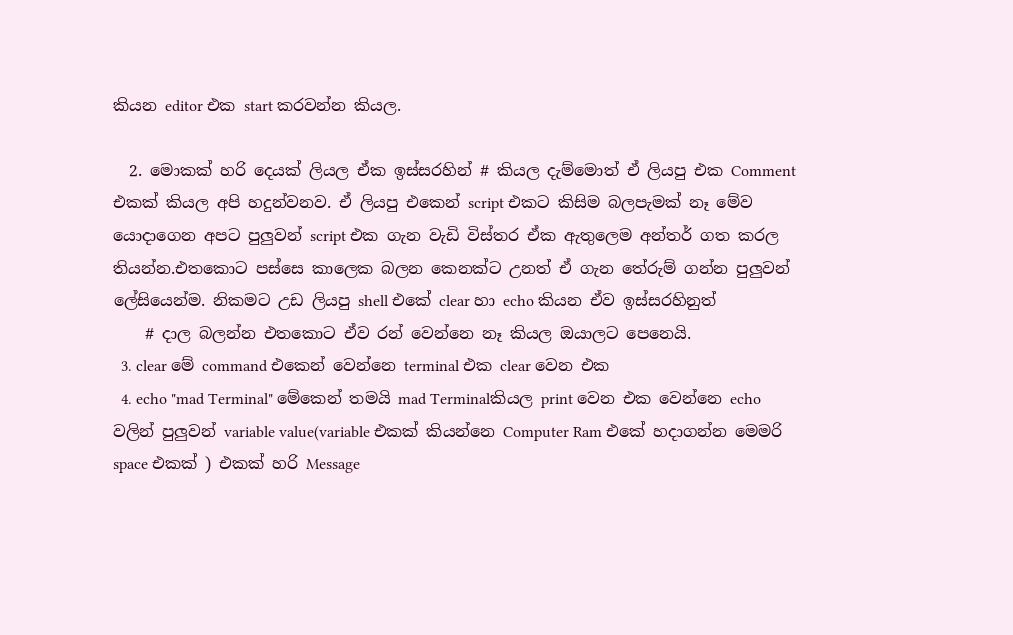කියන editor එක start කරවන්න කියල.

  2. මොකක් හරි දෙයක් ලියල ඒක ඉස්සරහින් # කියල දැම්මොත් ඒ ලියපු එක Comment එකක් කියල අපි හදුන්වනව. ඒ ලියපු එකෙන් script එකට කිසිම බලපැමක් නෑ මේව යොදාගෙන අපට පුලුවන් script එක ගැන වැඩි විස්තර ඒක ඇතුලෙම අන්තර් ගත කරල තියන්න.එතකොට පස්සෙ කාලෙක බලන කෙනක්ට උනත් ඒ ගැන තේරුම් ගන්න පුලුවන් ලේසියෙන්ම. නිකමට උඩ ලියපු shell එකේ clear හා echo කියන ඒව ඉස්සරහිනුත්
    # දාල බලන්න එතකොට ඒව රන් වෙන්නෙ නෑ කියල ඔයාලට පෙනෙයි.
  3. clear මේ command එකෙන් වෙන්නෙ terminal එක clear වෙන එක
  4. echo "mad Terminal" මේකෙන් තමයි mad Terminalකියල print වෙන එක වෙන්නෙ echo වලින් පුලුවන් variable value(variable එකක් කියන්නෙ Computer Ram එකේ හදාගන්න මෙමරි space එකක් ) එකක් හරි Message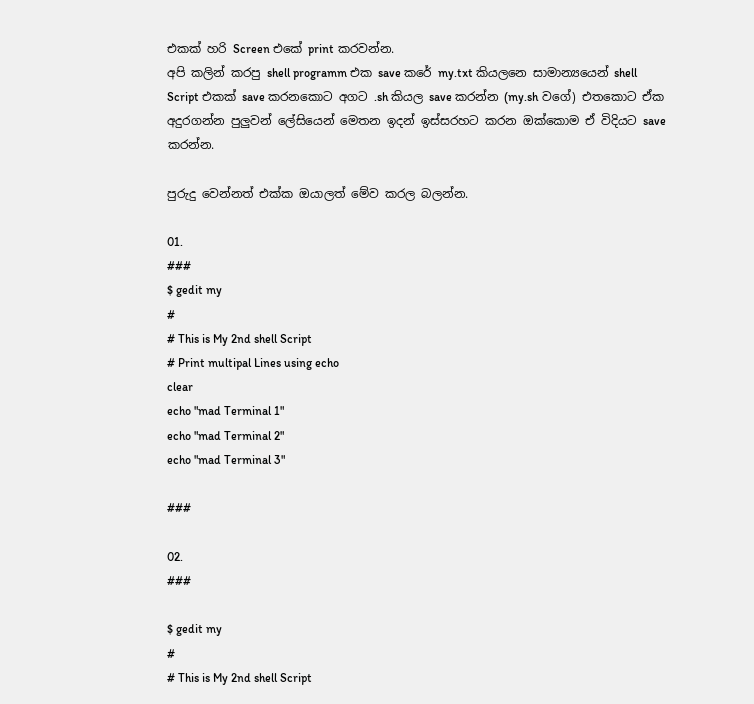එකක් හරි Screen එකේ print කරවන්න.
අපි කලින් කරපු shell programm එක save කරේ my.txt කියලනෙ සාමාන්‍යයෙන් shell Script එකක් save කරනකොට අගට .sh කියල save කරන්න (my.sh වගේ) එතකොට ඒක අදුරගන්න පුලුවන් ලේසියෙන් මෙතන ඉදන් ඉස්සරහට කරන ඔක්කොම ඒ විදියට save කරන්න.

පුරුදු වෙන්නත් එක්ක ඔයාලත් මේව කරල බලන්න.

01.
###
$ gedit my
#
# This is My 2nd shell Script
# Print multipal Lines using echo
clear
echo "mad Terminal 1"
echo "mad Terminal 2"
echo "mad Terminal 3"

###

02.
###

$ gedit my
#
# This is My 2nd shell Script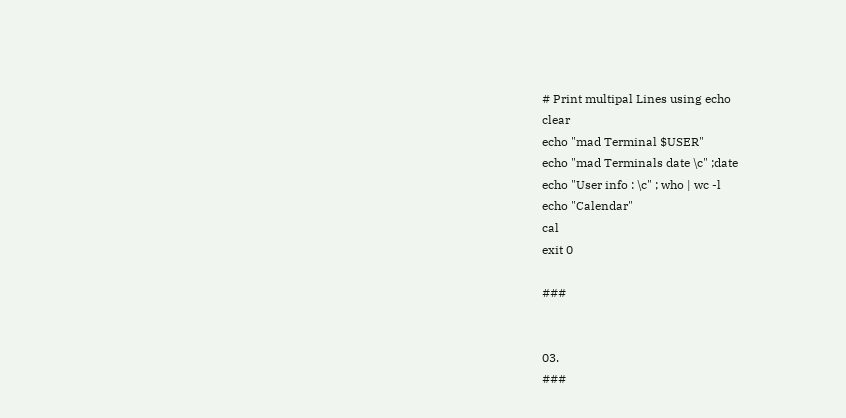# Print multipal Lines using echo
clear
echo "mad Terminal $USER"
echo "mad Terminals date \c" ;date
echo "User info : \c" ; who | wc -l
echo "Calendar"
cal
exit 0

###


03.
###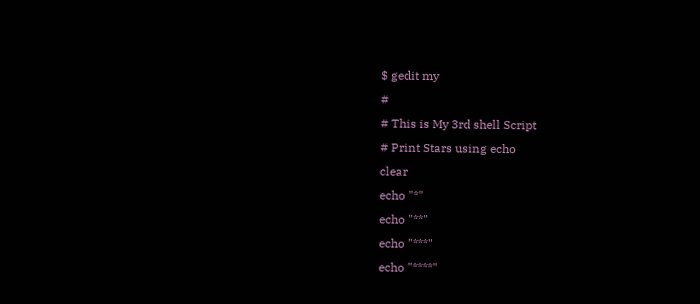$ gedit my
#
# This is My 3rd shell Script
# Print Stars using echo
clear
echo "*"
echo "**"
echo "***"
echo "****"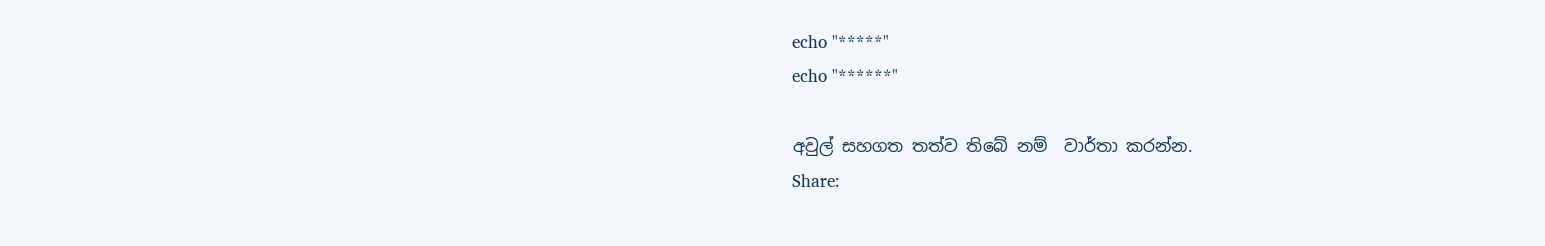echo "*****"
echo "******"

අවුල් සහගත තත්ව තිබේ නම්  වාර්තා කරන්න.
Share: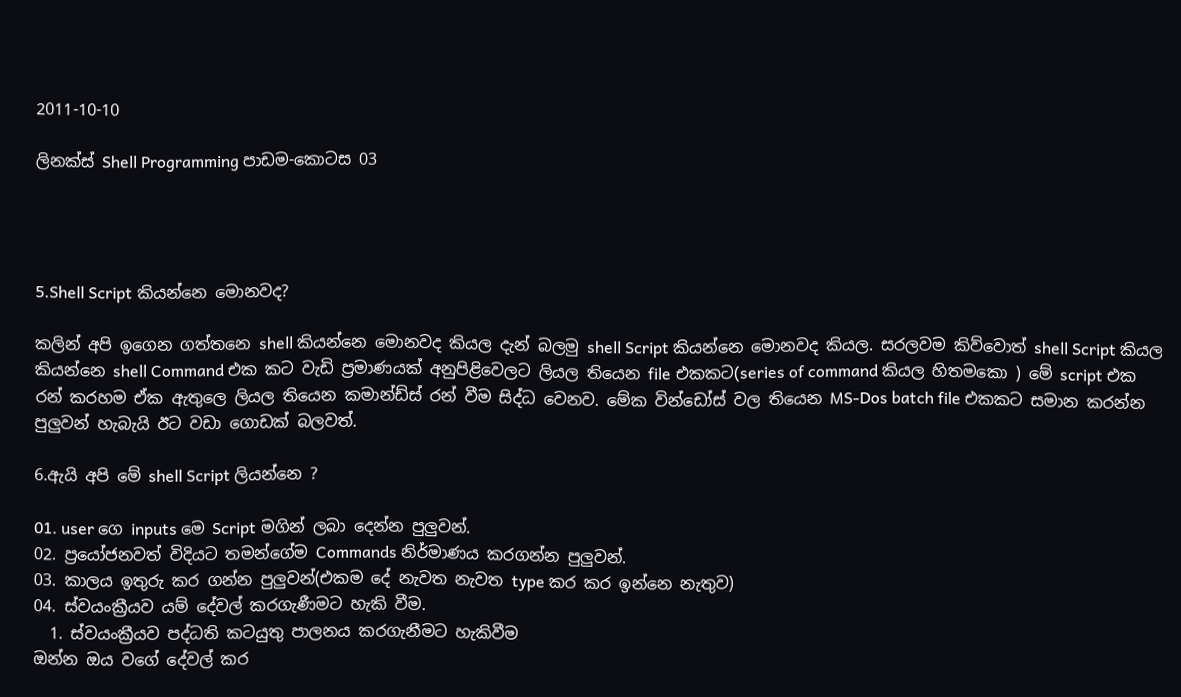2011-10-10

ලිනක්ස් Shell Programming පාඩම-කොටස 03




5.Shell Script කියන්නෙ මොනවද?

කලින් අපි ඉගෙන ගත්තනෙ shell කියන්නෙ මොනවද කියල දැන් බලමු shell Script කියන්නෙ මොනවද කියල. සරලවම කිව්වොත් shell Script කියල කියන්නෙ shell Command එක කට වැඩි ප්‍රමාණයක් අනුපිළිවෙලට ලියල තියෙන file එකකට(series of command කියල හිතමකො ) මේ script එක රන් කරහම ඒක ඇතුලෙ ලියල තියෙන කමාන්ඩ්ස් රන් වීම සිද්ධ වෙනව. මේක වින්ඩෝස් වල තියෙන MS-Dos batch file එකකට සමාන කරන්න පුලුවන් හැබැයි ඊට වඩා ගොඩක් බලවත්.

6.ඇයි අපි මේ shell Script ලියන්නෙ ?

01. user ගෙ inputs මෙ Script මගින් ලබා දෙන්න පුලුවන්.
02. ප්‍රයෝජනවත් විදියට තමන්ගේම Commands නිර්මාණය කරගන්න පුලුවන්.
03. කාලය ඉතුරු කර ගන්න පුලුවන්(එකම දේ නැවත නැවත type කර කර ඉන්නෙ නැතුව)
04. ස්වයංක්‍රීයව යම් දේවල් කරගැණීමට හැකි වීම.
  1. ස්වයංක්‍රීයව පද්ධති කටයුතු පාලනය කරගැනීමට හැකිවීම
ඔන්න ඔය වගේ දේවල් කර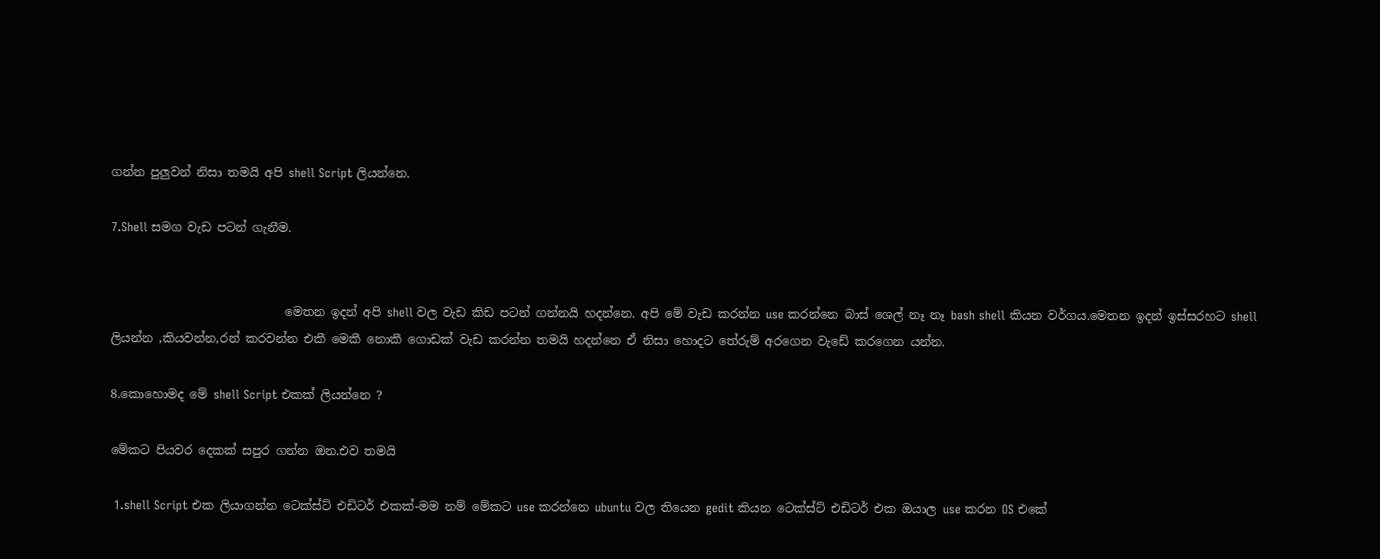ගන්න පුලුවන් නිසා තමයි අපි shell Script ලියන්නෙ.

7.Shell සමග වැඩ පටන් ගැනීම.


                             මෙතන ඉදන් අපි shell වල වැඩ කිඩ පටන් ගන්නයි හදන්නෙ. අපි මේ වැඩ කරන්න use කරන්නෙ බාස් ශෙල් නෑ නෑ bash shell කියන වර්ගය.මෙතන ඉදන් ඉස්සරහට shell ලියන්න ,කියවන්න,රන් කරවන්න එකී මෙකී නොකී ගොඩක් වැඩ කරන්න තමයි හදන්නෙ ඒ නිසා හොදට තේරුම් අරගෙන වැඩේ කරගෙන යන්න.

8.කොහොමද මේ shell Script එකක් ලියන්නෙ ?

මේකට පියවර දෙකක් සපුර ගන්න ඔන.එව තමයි

 1.shell Script එක ලියාගන්න ටෙක්ස්ට් එඩිටර් එකක්-මම නම් මේකට use කරන්නෙ ubuntu වල තියෙන gedit කියන ටෙක්ස්ට් එඩිටර් එක ඔයාල use කරන OS එකේ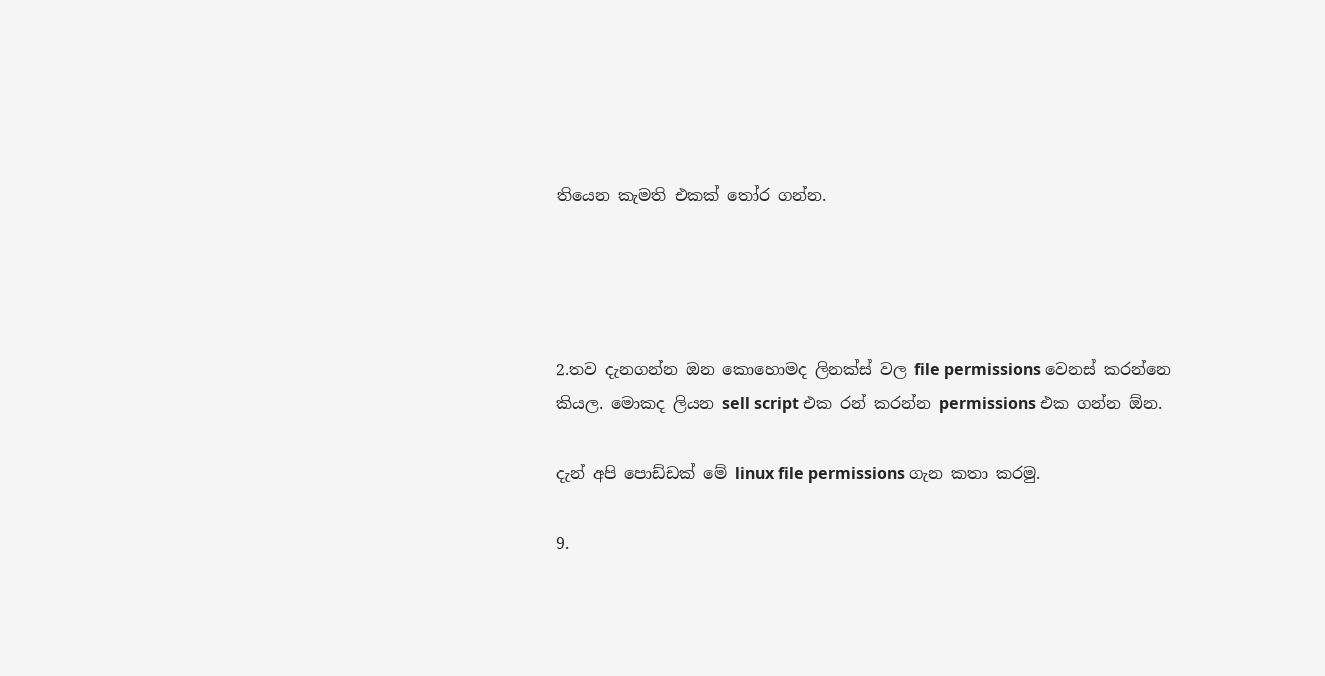තියෙන කැමති එකක් තෝර ගන්න.




2.තව දැනගන්න ඔන කොහොමද ලිනක්ස් වල file permissions වෙනස් කරන්නෙ කියල. මොකද ලියන sell script එක රන් කරන්න permissions එක ගන්න ඕන.

දැන් අපි පොඩ්ඩක් මේ linux file permissions ගැන කතා කරමු.

9.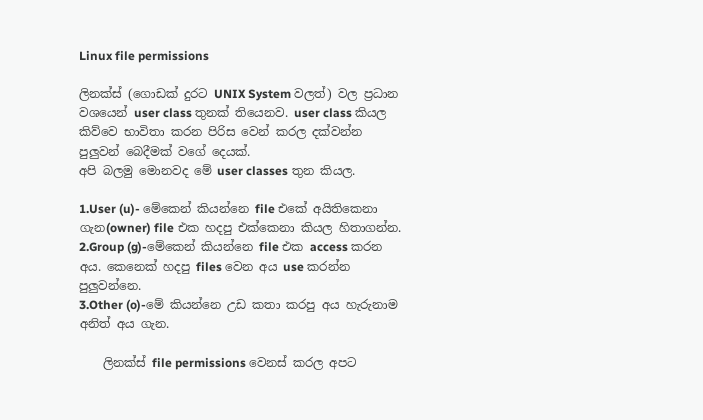Linux file permissions

ලිනක්ස් (ගොඩක් දුරට UNIX System වලත්) වල ප්‍රධාන වශයෙන් user class තුනක් තියෙනව. user class කියල කිව්වෙ භාවිතා කරන පිරිස වෙන් කරල දක්වන්න පුලුවන් බෙදීමක් වගේ දෙයක්.
අපි බලමු මොනවද මේ user classes තුන කියල.

1.User (u)- මේකෙන් කියන්නෙ file එකේ අයිතිකෙනා ගැන(owner) file එක හදපු එක්කෙනා කියල හිතාගන්න.
2.Group (g)-මේකෙන් කියන්නෙ file එක access කරන අය. කෙනෙක් හදපු files වෙන අය use කරන්න පුලුවන්නෙ.
3.Other (o)-මේ කියන්නෙ උඩ කතා කරපු අය හැරුනාම අනිත් අය ගැන.

    ලිනක්ස් file permissions වෙනස් කරල අපට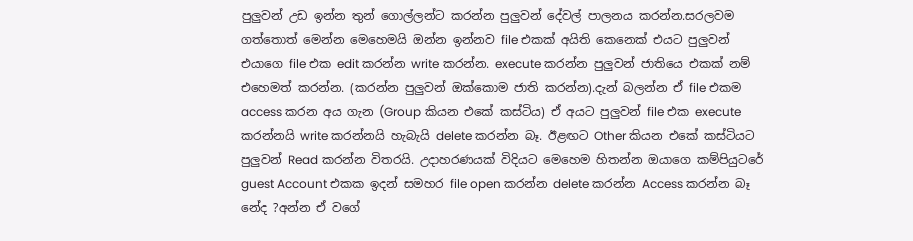පුලුවන් උඩ ඉන්න තුන් ගොල්ලන්ට කරන්න පුලුවන් දේවල් පාලනය කරන්න.සරලවම ගත්තොත් මෙන්න මෙහෙමයි ඔන්න ඉන්නව file එකක් අයිති කෙනෙක් එයට පුලුවන් එයාගෙ file එක edit කරන්න write කරන්න. execute කරන්න පුලුවන් ජාතියෙ එකක් නම් එහෙමත් කරන්න. (කරන්න පුලුවන් ඔක්කොම ජාති කරන්න).දැන් බලන්න ඒ file එකම access කරන අය ගැන (Group කියන එකේ කස්ටිය) ඒ අයට පුලුවන් file එක execute කරන්නයි write කරන්නයි හැබැයි delete කරන්න බෑ. ඊළඟට Other කියන එකේ කස්ටියට පුලුවන් Read කරන්න විතරයි. උදාහරණයක් විදියට මෙහෙම හිතන්න ඔයාගෙ කම්පියුටරේ guest Account එකක ඉදන් සමහර file open කරන්න delete කරන්න Access කරන්න බෑ නේද ?අන්න ඒ වගේ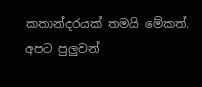කතාන්දරයක් තමයි මේකත්.
අපට පුලුවන්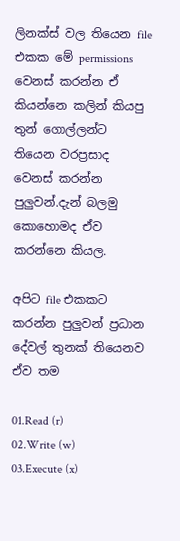ලිනක්ස් වල තියෙන file එකක මේ permissions වෙනස් කරන්න ඒ කියන්නෙ කලින් කියපු තුන් ගොල්ලන්ට තියෙන වරප්‍රසාද වෙනස් කරන්න පුලුවන්.දැන් බලමු කොහොමද ඒව කරන්නෙ කියල.

අපිට file එකකට කරන්න පුලුවන් ප්‍රධාන දේවල් තුනක් තියෙනව ඒව තම

01.Read (r)
02.Write (w)
03.Execute (x)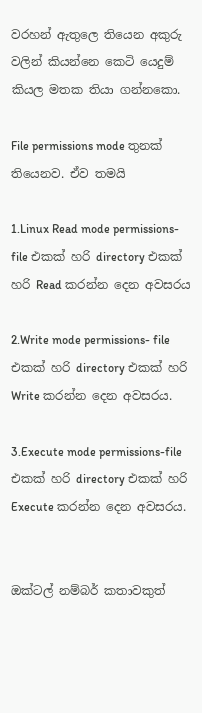වරහන් ඇතුලෙ තියෙන අකුරු වලින් කියන්නෙ කෙටි යෙදුම් කියල මතක තියා ගන්නකො.

File permissions mode තුනක් තියෙනව. ඒව තමයි

1.Linux Read mode permissions- file එකක් හරි directory එකක් හරි Read කරන්න දෙන අවසරය

2.Write mode permissions- file එකක් හරි directory එකක් හරි Write කරන්න දෙන අවසරය.

3.Execute mode permissions-file එකක් හරි directory එකක් හරි Execute කරන්න දෙන අවසරය.


ඔක්ටල් නම්බර් කතාවකුත්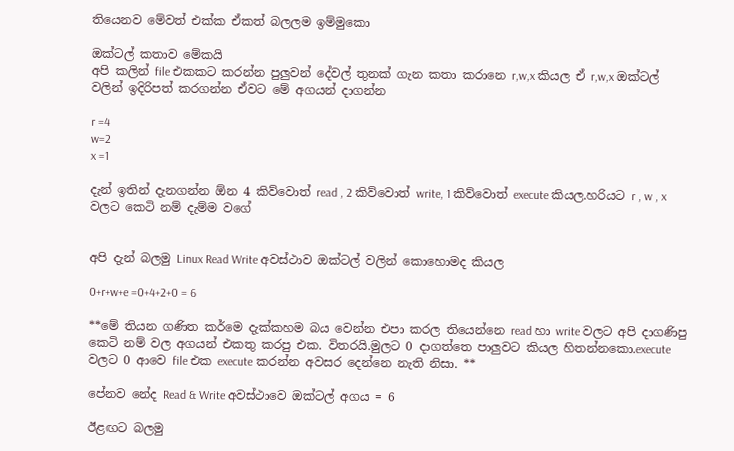තියෙනව මේවත් එක්ක ඒකත් බලලම ඉම්මුකො

ඔක්ටල් කතාව මේකයි
අපි කලින් file එකකට කරන්න පුලුවන් දේවල් තුනක් ගැන කතා කරානෙ r,w,x කියල ඒ r,w,x ඔක්ටල් වලින් ඉදිරිපත් කරගන්න ඒවට මේ අගයන් දාගන්න

r =4
w=2
x =1

දැන් ඉතින් දැනගන්න ඕන 4 කිව්වොත් read , 2 කිව්වොත් write, 1 කිව්වොත් execute කියල.හරියට r , w , x වලට කෙටි නම් දැම්ම වගේ


අපි දැන් බලමු Linux Read Write අවස්ථාව ඔක්ටල් වලින් කොහොමද කියල

0+r+w+e =0+4+2+0 = 6

**මේ තියන ගණිත කර්මෙ දැක්කහම බය වෙන්න එපා කරල තියෙන්නෙ read හා write වලට අපි දාගණිපු කෙටි නම් වල අගයන් එකතු කරපු එක. විතරයි.මුලට 0 දාගත්තෙ පාලුවට කියල හිතන්නකො.execute වලට 0 ආවෙ file එක execute කරන්න අවසර දෙන්නෙ නැති නිසා. **

පේනව නේද Read & Write අවස්ථාවෙ ඔක්ටල් අගය = 6

ඊළඟට බලමු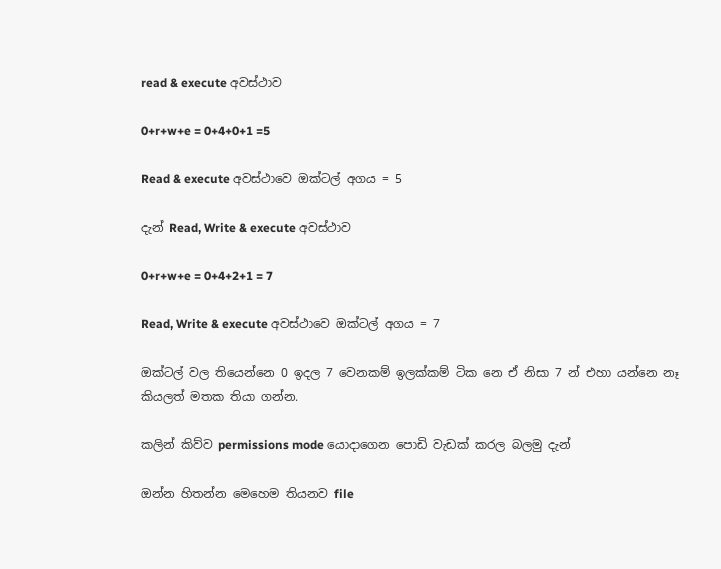read & execute අවස්ථාව

0+r+w+e = 0+4+0+1 =5

Read & execute අවස්ථාවෙ ඔක්ටල් අගය = 5

දැන් Read, Write & execute අවස්ථාව

0+r+w+e = 0+4+2+1 = 7

Read, Write & execute අවස්ථාවෙ ඔක්ටල් අගය = 7

ඔක්ටල් වල තියෙන්නෙ 0 ඉදල 7 වෙනකම් ඉලක්කම් ටික නෙ ඒ නිසා 7 න් එහා යන්නෙ නෑ කියලත් මතක තියා ගන්න.

කලින් කිව්ව permissions mode යොදාගෙන පොඩි වැඩක් කරල බලමු දැන්

ඔන්න හිතන්න මෙහෙම තියනව file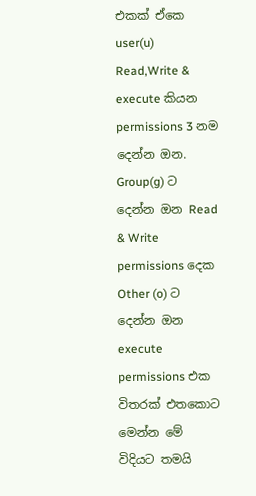එකක් ඒකෙ user(u) Read,Write & execute කියන permissions 3 නම දෙන්න ඔන. Group(g) ට දෙන්න ඔන Read & Write permissions දෙක Other (o) ට දෙන්න ඔන execute permissions එක විතරක් එතකොට මෙන්න මේ විදියට තමයි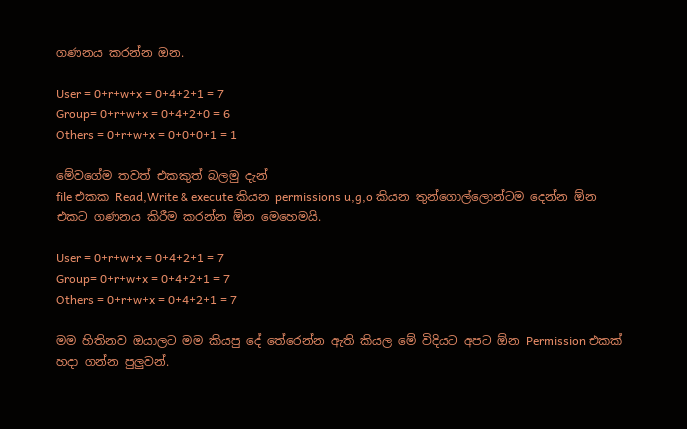ගණනය කරන්න ඔන.

User = 0+r+w+x = 0+4+2+1 = 7
Group= 0+r+w+x = 0+4+2+0 = 6
Others = 0+r+w+x = 0+0+0+1 = 1

මේවගේම තවත් එකකුත් බලමු දැන්
file එකක Read,Write & execute කියන permissions u,g,o කියන තුන්ගොල්ලොන්ටම දෙන්න ඕන එකට ගණනය කිරීම කරන්න ඕන මෙහෙමයි.

User = 0+r+w+x = 0+4+2+1 = 7
Group= 0+r+w+x = 0+4+2+1 = 7
Others = 0+r+w+x = 0+4+2+1 = 7

මම හිතිනව ඔයාලට මම කියපු දේ තේරෙන්න ඇති කියල මේ විදියට අපට ඕන Permission එකක් හදා ගන්න පුලුවන්.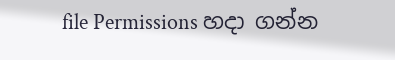file Permissions හදා ගන්න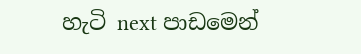හැටි next පාඩමෙන්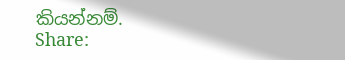කියන්නම්.
Share: